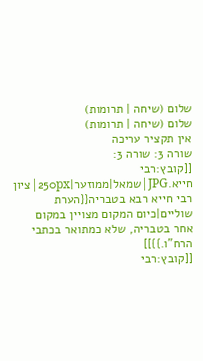שלום (שיחה | תרומות)
שלום (שיחה | תרומות)
אין תקציר עריכה
שורה 3: שורה 3:
[[קובץ:רבי חייא.JPG|שמאל|ממוזער|250px|ציון רבי חייא רבא בטבריה{{הערת שוליים|כיום המקום מצויין במקום אחר בטבריה, שלא כמתואר בכתבי הרח"ו.}}]]
[[קובץ:רבי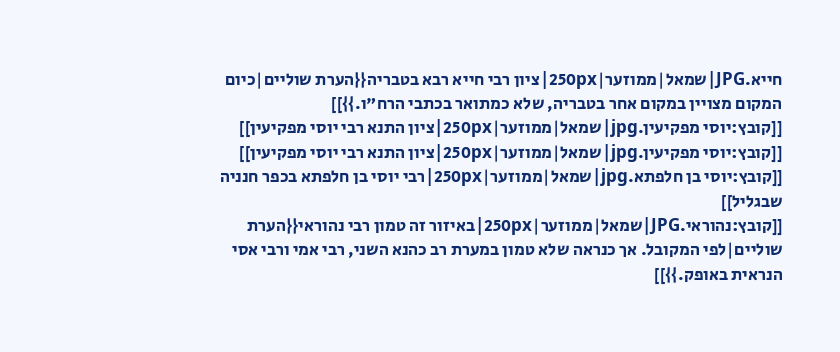חייא.JPG|שמאל|ממוזער|250px|ציון רבי חייא רבא בטבריה{{הערת שוליים|כיום המקום מצויין במקום אחר בטבריה, שלא כמתואר בכתבי הרח"ו.}}]]
[[קובץ:יוסי מפקיעין.jpg|שמאל|ממוזער|250px|ציון התנא רבי יוסי מפקיעין]]
[[קובץ:יוסי מפקיעין.jpg|שמאל|ממוזער|250px|ציון התנא רבי יוסי מפקיעין]]
[[קובץ:יוסי בן חלפתא.jpg|שמאל|ממוזער|250px|רבי יוסי בן חלפתא בכפר חנניה שבגליל]]
[[קובץ:נהוראי.JPG|שמאל|ממוזער|250px|באיזור זה טמון רבי נהוראי{{הערת שוליים|לפי המקובל. אך כנראה שלא טמון במערת רב כהנא השני, רבי אמי ורבי אסי הנראית באופק.}}]]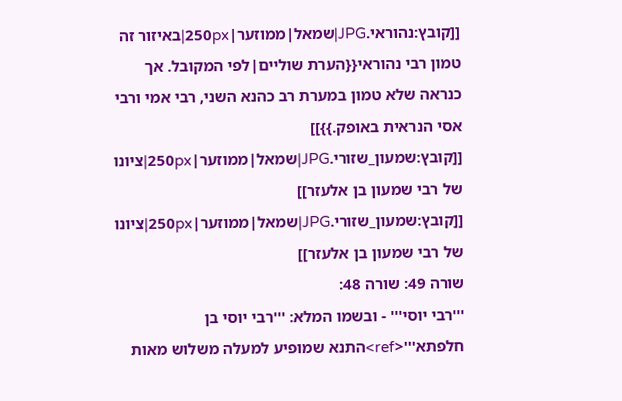[[קובץ:נהוראי.JPG|שמאל|ממוזער|250px|באיזור זה טמון רבי נהוראי{{הערת שוליים|לפי המקובל. אך כנראה שלא טמון במערת רב כהנא השני, רבי אמי ורבי אסי הנראית באופק.}}]]
[[קובץ:שמעון_שזורי.JPG|שמאל|ממוזער|250px|ציונו של רבי שמעון בן אלעזר]]
[[קובץ:שמעון_שזורי.JPG|שמאל|ממוזער|250px|ציונו של רבי שמעון בן אלעזר]]
שורה 49: שורה 48:
'''רבי יוסי''' - ובשמו המלא: '''רבי יוסי בן חלפתא'''<ref>התנא שמופיע למעלה משלוש מאות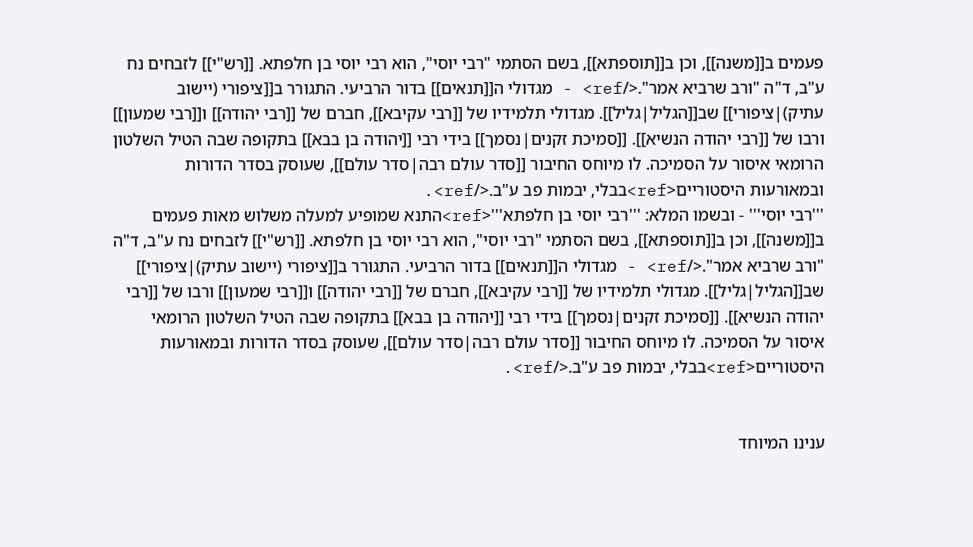פעמים ב[[משנה]], וכן ב[[תוספתא]], בשם הסתמי "רבי יוסי", הוא רבי יוסי בן חלפתא. [[רש"י]] לזבחים נח ע"ב, ד"ה "ורב שרביא אמר".</ref> - מגדולי ה[[תנאים]] בדור הרביעי. התגורר ב[[ציפורי (יישוב עתיק)|ציפורי]] שב[[הגליל|גליל]]. מגדולי תלמידיו של [[רבי עקיבא]], חברם של [[רבי יהודה]] ו[[רבי שמעון]] ורבו של [[רבי יהודה הנשיא]]. [[סמיכת זקנים|נסמך]] בידי רבי [[יהודה בן בבא]] בתקופה שבה הטיל השלטון הרומאי איסור על הסמיכה. לו מיוחס החיבור [[סדר עולם רבה|סדר עולם]], שעוסק בסדר הדורות ובמאורעות היסטוריים<ref>בבלי, יבמות פב ע"ב.</ref>.
'''רבי יוסי''' - ובשמו המלא: '''רבי יוסי בן חלפתא'''<ref>התנא שמופיע למעלה משלוש מאות פעמים ב[[משנה]], וכן ב[[תוספתא]], בשם הסתמי "רבי יוסי", הוא רבי יוסי בן חלפתא. [[רש"י]] לזבחים נח ע"ב, ד"ה "ורב שרביא אמר".</ref> - מגדולי ה[[תנאים]] בדור הרביעי. התגורר ב[[ציפורי (יישוב עתיק)|ציפורי]] שב[[הגליל|גליל]]. מגדולי תלמידיו של [[רבי עקיבא]], חברם של [[רבי יהודה]] ו[[רבי שמעון]] ורבו של [[רבי יהודה הנשיא]]. [[סמיכת זקנים|נסמך]] בידי רבי [[יהודה בן בבא]] בתקופה שבה הטיל השלטון הרומאי איסור על הסמיכה. לו מיוחס החיבור [[סדר עולם רבה|סדר עולם]], שעוסק בסדר הדורות ובמאורעות היסטוריים<ref>בבלי, יבמות פב ע"ב.</ref>.


ענינו המיוחד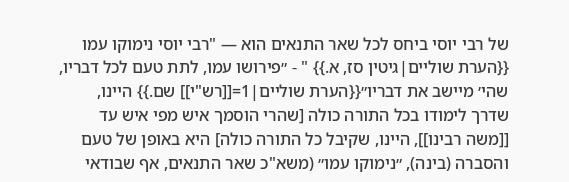של רבי יוסי ביחס לכל שאר התנאים הוא — "רבי יוסי נימוקו עמו {{הערת שוליים|גיטין סז, א.}} " - ״פירושו עמו, לתת טעם לכל דבריו, שהי׳ מיישב את דבריו״{{הערת שוליים|1=[[רש"י]] שם.}} היינו, שדרך לימודו בכל התורה כולה [שהרי הוסמך איש מפי איש עד [[משה רבינו]], היינו, שקיבל כל התורה כולה] היא באופן של טעם והסברה (בינה), ״נימוקו עמו״ (משא"כ שאר התנאים, אף שבודאי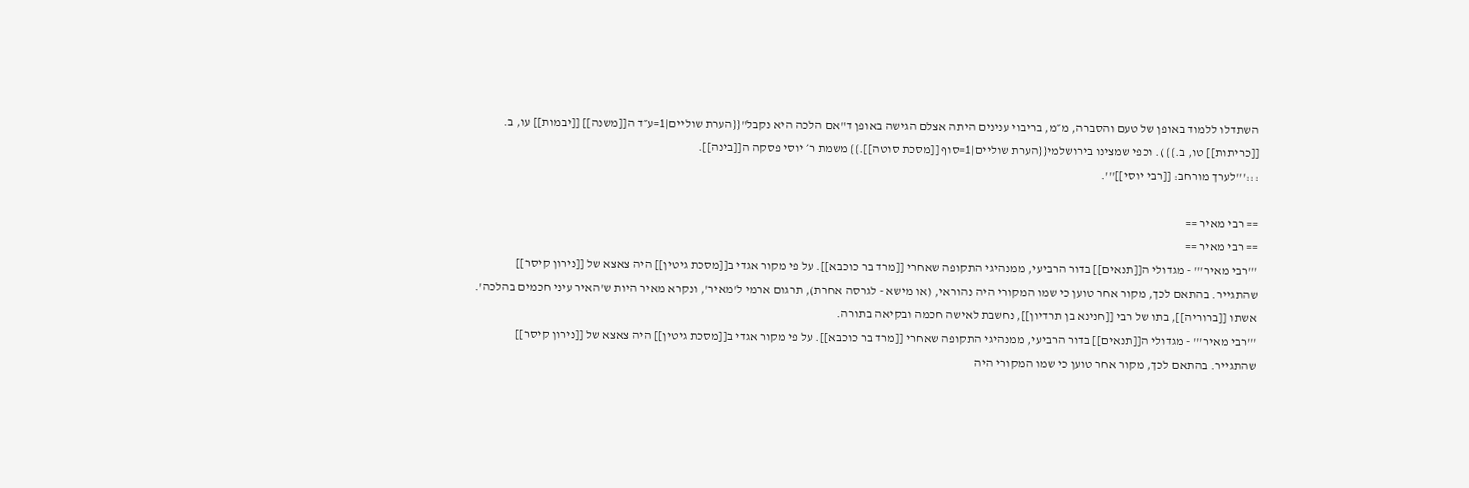השתדלו ללמוד באופן של טעם והסברה, מ״מ, בריבוי ענינים היתה אצלם הגישה באופן ד"אם הלכה היא נקבל"{{הערת שוליים|1=ע״ד ה[[משנה]] [[יבמות]] עו, ב. [[כריתות]] טו, ב.}} ). וכפי שמצינו בירושלמי{{הערת שוליים|1=סוף [[מסכת סוטה]].}} משמת ר׳ יוסי פסקה ה[[בינה]].
:::'''לערך מורחב: [[רבי יוסי]]'''.

== רבי מאיר ==
== רבי מאיר ==
'''רבי מאיר''' - מגדולי ה[[תנאים]] בדור הרביעי, ממנהיגי התקופה שאחרי [[מרד בר כוכבא]]. על פי מקור אגדי ב[[מסכת גיטין]] היה צאצא של [[נירון קיסר]] שהתגייר. בהתאם לכך, מקור אחר טוען כי שמו המקורי היה נהוראי, (או מישא - לגרסה אחרת), תרגום ארמי ל'מאיר', ונקרא מאיר היות ש'האיר עיני חכמים בהלכה'. אשתו [[ברוריה]], בתו של רבי [[חנינא בן תרדיון]], נחשבת לאישה חכמה ובקיאה בתורה.
'''רבי מאיר''' - מגדולי ה[[תנאים]] בדור הרביעי, ממנהיגי התקופה שאחרי [[מרד בר כוכבא]]. על פי מקור אגדי ב[[מסכת גיטין]] היה צאצא של [[נירון קיסר]] שהתגייר. בהתאם לכך, מקור אחר טוען כי שמו המקורי היה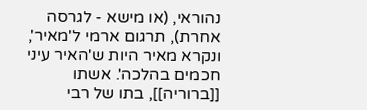נהוראי, (או מישא - לגרסה אחרת), תרגום ארמי ל'מאיר', ונקרא מאיר היות ש'האיר עיני חכמים בהלכה'. אשתו [[ברוריה]], בתו של רבי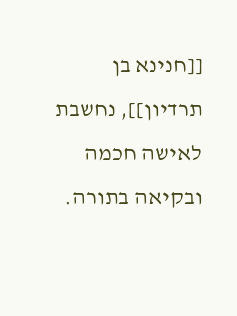[[חנינא בן תרדיון]], נחשבת לאישה חכמה ובקיאה בתורה.